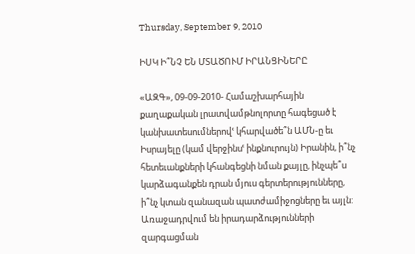Thursday, September 9, 2010

ԻՍԿ Ի՞ՆՉ ԵՆ ՄՏԱԾՈՒՄ ԻՐԱՆՑԻՆԵՐԸ

«ԱԶԳ», 09-09-2010- Համաշխարհային քաղաքական լրատվամթնոլորտը հագեցած է կանխատեսումներովՙ կհարվածե՞ն ԱՄՆ-ը եւ Իսրայելը (կամ վերջինսՙ ինքնուրույն) Իրանին, ի՞նչ հետեւանքների կհանգեցնի նման քայլը, ինչպե՞ս կարձագանքեն դրան մյուս գերտերությունները, ի՞նչ կտան զանազան պատժամիջոցները եւ այլն: Առաջադրվում են իրադարձությունների զարգացման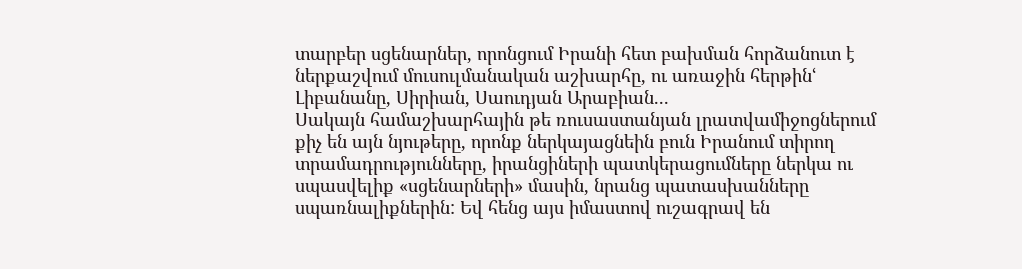տարբեր սցենարներ, որոնցում Իրանի հետ բախման հորձանուտ է ներքաշվում մուսուլմանական աշխարհը, ու առաջին հերթինՙ Լիբանանը, Սիրիան, Սաուդյան Արաբիան...
Սակայն համաշխարհային թե ռուսաստանյան լրատվամիջոցներում քիչ են այն նյութերը, որոնք ներկայացնեին բուն Իրանում տիրող տրամադրությունները, իրանցիների պատկերացումները ներկա ու սպասվելիք «սցենարների» մասին, նրանց պատասխանները սպառնալիքներին: Եվ հենց այս իմաստով ուշագրավ են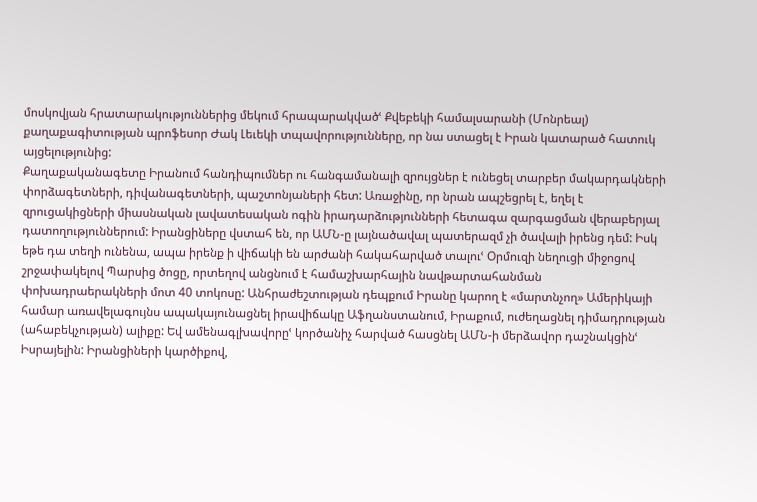մոսկովյան հրատարակություններից մեկում հրապարակվածՙ Քվեբեկի համալսարանի (Մոնրեալ) քաղաքագիտության պրոֆեսոր Ժակ Լեւեկի տպավորությունները, որ նա ստացել է Իրան կատարած հատուկ այցելությունից:
Քաղաքականագետը Իրանում հանդիպումներ ու հանգամանալի զրույցներ է ունեցել տարբեր մակարդակների փորձագետների, դիվանագետների, պաշտոնյաների հետ: Առաջինը, որ նրան ապշեցրել է, եղել է զրուցակիցների միասնական լավատեսական ոգին իրադարձությունների հետագա զարգացման վերաբերյալ դատողություններում: Իրանցիները վստահ են, որ ԱՄՆ-ը լայնածավալ պատերազմ չի ծավալի իրենց դեմ: Իսկ եթե դա տեղի ունենա, ապա իրենք ի վիճակի են արժանի հակահարված տալուՙ Օրմուզի նեղուցի միջոցով շրջափակելով Պարսից ծոցը, որտեղով անցնում է համաշխարհային նավթարտահանման փոխադրաերակների մոտ 40 տոկոսը: Անհրաժեշտության դեպքում Իրանը կարող է «մարտնչող» Ամերիկայի համար առավելագույնս ապակայունացնել իրավիճակը Աֆղանստանում, Իրաքում, ուժեղացնել դիմադրության (ահաբեկչության) ալիքը: Եվ ամենագլխավորըՙ կործանիչ հարված հասցնել ԱՄՆ-ի մերձավոր դաշնակցինՙ Իսրայելին: Իրանցիների կարծիքով,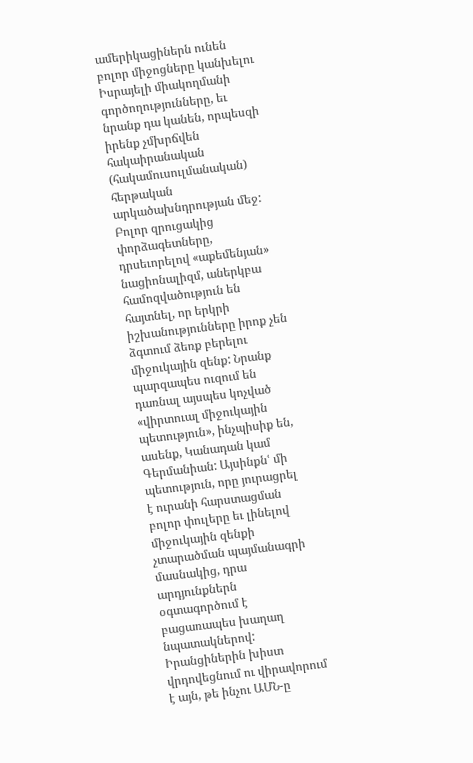ամերիկացիներն ունեն բոլոր միջոցները կանխելու Իսրայելի միակողմանի գործողությունները, եւ նրանք դա կանեն, որպեսզի իրենք չմխրճվեն հակաիրանական (հակամուսուլմանական) հերթական արկածախնդրության մեջ:
Բոլոր զրուցակից փորձագետները, դրսեւորելով «աքեմենյան» նացիոնալիզմ, աներկբա համոզվածություն են հայտնել, որ երկրի իշխանությունները իրոք չեն ձգտում ձեռք բերելու միջուկային զենք: Նրանք պարզապես ուզում են դառնալ այսպես կոչված «վիրտուալ միջուկային պետություն», ինչպիսիք են, ասենք, Կանադան կամ Գերմանիան: Այսինքնՙ մի պետություն, որը յուրացրել է ուրանի հարստացման բոլոր փուլերը եւ լինելով միջուկային զենքի չտարածման պայմանագրի մասնակից, դրա արդյունքներն օգտագործում է բացառապես խաղաղ նպատակներով: Իրանցիներին խիստ վրդովեցնում ու վիրավորում է այն, թե ինչու ԱՄՆ-ը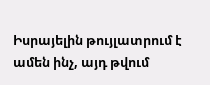Իսրայելին թույլատրում է ամեն ինչ, այդ թվում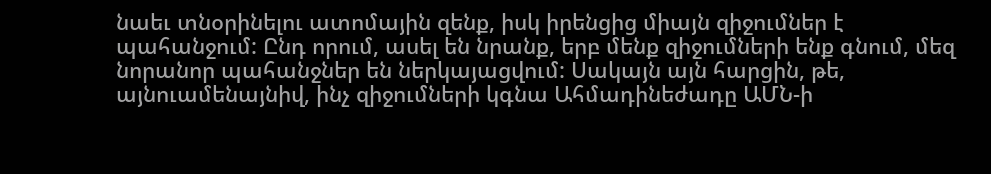նաեւ տնօրինելու ատոմային զենք, իսկ իրենցից միայն զիջումներ է պահանջում: Ընդ որում, ասել են նրանք, երբ մենք զիջումների ենք գնում, մեզ նորանոր պահանջներ են ներկայացվում: Սակայն այն հարցին, թե, այնուամենայնիվ, ինչ զիջումների կգնա Ահմադինեժադը ԱՄՆ-ի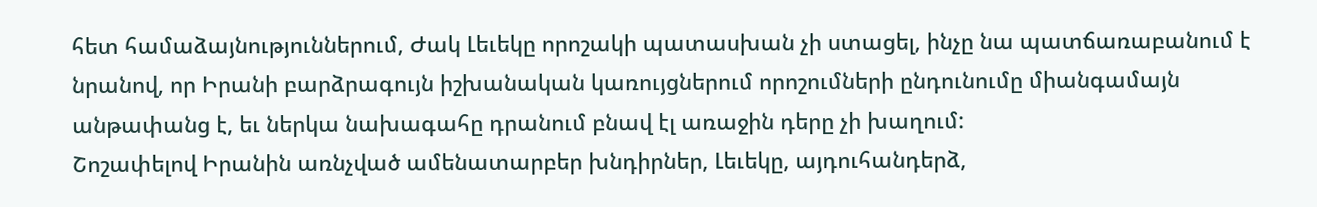հետ համաձայնություններում, Ժակ Լեւեկը որոշակի պատասխան չի ստացել, ինչը նա պատճառաբանում է նրանով, որ Իրանի բարձրագույն իշխանական կառույցներում որոշումների ընդունումը միանգամայն անթափանց է, եւ ներկա նախագահը դրանում բնավ էլ առաջին դերը չի խաղում:
Շոշափելով Իրանին առնչված ամենատարբեր խնդիրներ, Լեւեկը, այդուհանդերձ,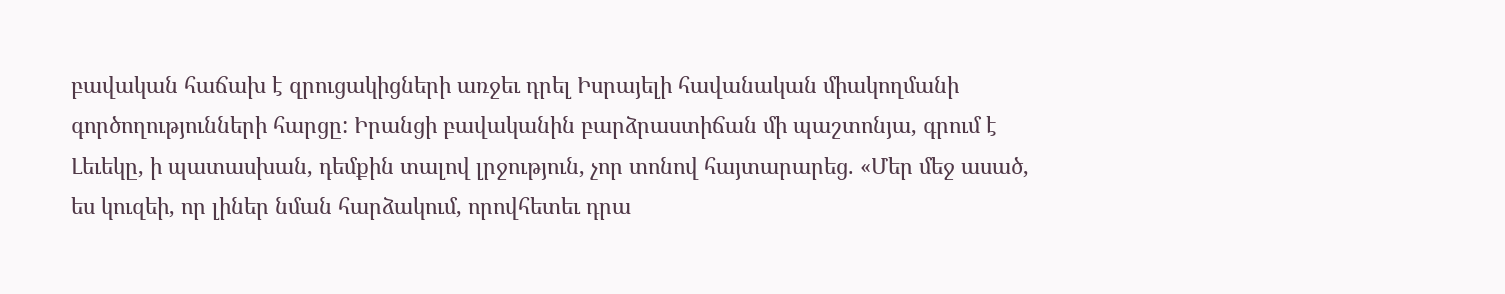բավական հաճախ է զրուցակիցների առջեւ դրել Իսրայելի հավանական միակողմանի գործողությունների հարցը: Իրանցի բավականին բարձրաստիճան մի պաշտոնյա, գրում է Լեւեկը, ի պատասխան, դեմքին տալով լրջություն, չոր տոնով հայտարարեց. «Մեր մեջ ասած, ես կուզեի, որ լիներ նման հարձակում, որովհետեւ դրա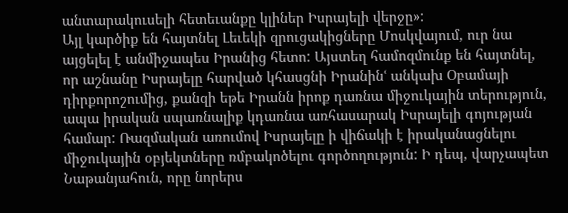անտարակուսելի հետեւանքը կլիներ Իսրայելի վերջը»:
Այլ կարծիք են հայտնել Լեւեկի զրուցակիցները Մոսկվայում, ուր նա այցելել է անմիջապես Իրանից հետո: Այստեղ համոզմունք են հայտնել, որ աշնանը Իսրայելը հարված կհասցնի Իրանինՙ անկախ Օբամայի դիրքորոշումից, քանզի եթե Իրանն իրոք դառնա միջուկային տերություն, ապա իրական սպառնալիք կդառնա առհասարակ Իսրայելի գոյության համար: Ռազմական առումով Իսրայելը ի վիճակի է իրականացնելու միջուկային օբյեկտները ռմբակոծելու գործողություն: Ի դեպ, վարչապետ Նաթանյահուն, որը նորերս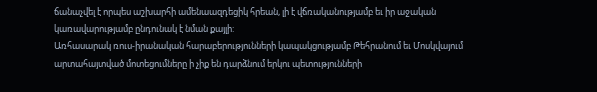ճանաչվել է որպես աշխարհի ամենաազդեցիկ հրեան, լի է վճռականությամբ եւ իր աջական կառավարությամբ ընդունակ է նման քայլի:
Առհասարակ ռուս-իրանական հարաբերությունների կապակցությամբ Թեհրանում եւ Մոսկվայում արտահայտված մոտեցումները ի չիք են դարձնում երկու պետությունների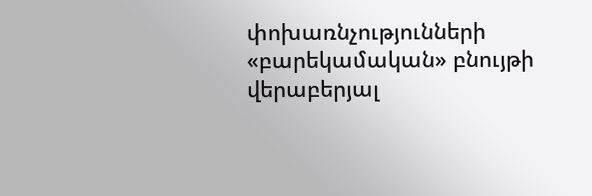փոխառնչությունների «բարեկամական» բնույթի վերաբերյալ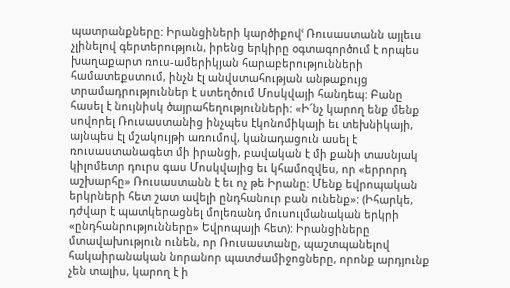պատրանքները: Իրանցիների կարծիքովՙ Ռուսաստանն այլեւս չլինելով գերտերություն, իրենց երկիրը օգտագործում է որպես խաղաքարտ ռուս-ամերիկյան հարաբերությունների համատեքստում, ինչն էլ անվստահության անթաքույց տրամադրություններ է ստեղծում Մոսկվայի հանդեպ: Բանը հասել է նույնիսկ ծայրահեղությունների: «Ի՜նչ կարող ենք մենք սովորել Ռուսաստանից ինչպես էկոնոմիկայի եւ տեխնիկայի, այնպես էլ մշակույթի առումով, կանադացուն ասել է ռուսաստանագետ մի իրանցի, բավական է մի քանի տասնյակ կիլոմետր դուրս գաս Մոսկվայից եւ կհամոզվես, որ «երրորդ աշխարհը» Ռուսաստանն է եւ ոչ թե Իրանը: Մենք եվրոպական երկրների հետ շատ ավելի ընդհանուր բան ունենք»: (Իհարկե, դժվար է պատկերացնել մոլեռանդ մուսուլմանական երկրի «ընդհանրությունները» Եվրոպայի հետ): Իրանցիները մտավախություն ունեն, որ Ռուսաստանը, պաշտպանելով հակաիրանական նորանոր պատժամիջոցները, որոնք արդյունք չեն տալիս, կարող է ի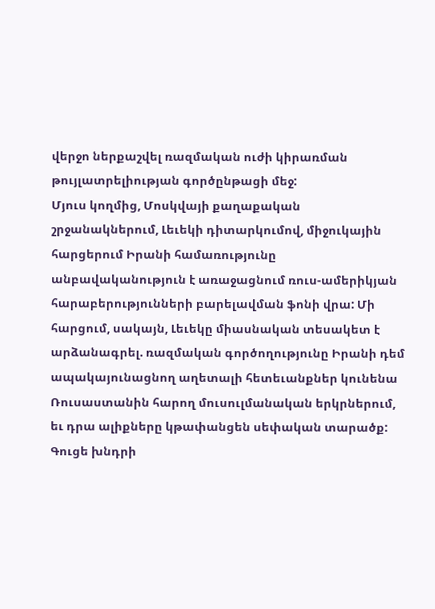վերջո ներքաշվել ռազմական ուժի կիրառման թույլատրելիության գործընթացի մեջ:
Մյուս կողմից, Մոսկվայի քաղաքական շրջանակներում, Լեւեկի դիտարկումով, միջուկային հարցերում Իրանի համառությունը անբավականություն է առաջացնում ռուս-ամերիկյան հարաբերությունների բարելավման ֆոնի վրա: Մի հարցում, սակայն, Լեւեկը միասնական տեսակետ է արձանագրել. ռազմական գործողությունը Իրանի դեմ ապակայունացնող աղետալի հետեւանքներ կունենա Ռուսաստանին հարող մուսուլմանական երկրներում, եւ դրա ալիքները կթափանցեն սեփական տարածք: Գուցե խնդրի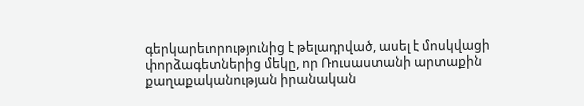գերկարեւորությունից է թելադրված, ասել է մոսկվացի փորձագետներից մեկը, որ Ռուսաստանի արտաքին քաղաքականության իրանական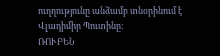ուղղությունը անձամբ տնօրինում է Վլադիմիր Պուտինը:
ՌՈՒԲԵՆ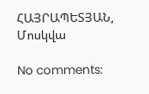ՀԱՅՐԱՊԵՏՅԱՆ, Մոսկվա

No comments: